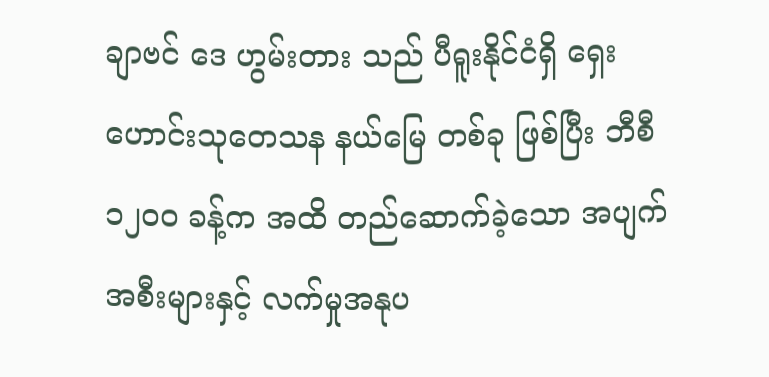ချာဗင် ဒေ ဟွမ်းတား သည် ပီရူးနိုင်ငံရှိ ရှေးဟောင်းသုတေသန နယ်မြေ တစ်ခု ဖြစ်ပြီး ဘီစီ ၁၂၀၀ ခန့်က အထိ တည်ဆောက်ခဲ့သော အပျက်အစီးများနှင့် လက်မှုအနုပ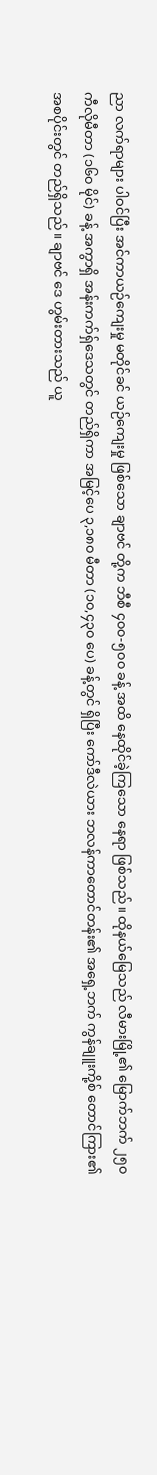ညာ လက်ရာများ ပါဝင်ပြီး အင်ကာယဉ်ကျေးမှု မတိုင်ခင် ယဉ်ကျေးမှု ဖြစ်သော ချာဗင် တို့က ဘီစီ ၄၀၀-၅၀၀ ခန့် အထိ နေထိုင်ခဲ့ကြသော နေရာ ဖြစ်သည်။ ထိုနယ်မြေသည် လီမားမြို့၏ မြောက်ဘက် ၂၅၀ ကီလိုမီတာ (၁၆၀ မိုင်) ခန့် အကွာရှိ အန်းကက်ရှ်ဒေသတွင် တည်ရှိကာ အမြင့်ပေ ၃,၁၈၀ မီတာ (၁၀,၄၃၀ ပေ) ခန့်တွင် ရှိပြီး ကော်ဒီလဲယား ဘလန်ကာတောင်တန်း၏ အရှေ့ဘက် ကွန်ချူးကို့စ် တောင်ကြား၏ အစပိုင်းတွင် တည်ရှိသည်။ ချာဗင် ဒေ ဟွမ်းတားသည် ယူ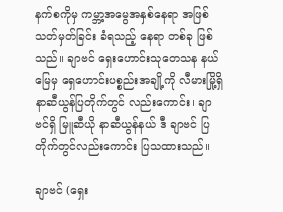နက်စကိုမှ ကမ္ဘာ့အမွေအနှစ်နေရာ အဖြစ် သတ်မှတ်ခြင်း ခံရသည့် နေရာ တစ်ခု ဖြစ်သည်။ ချာဗင် ရှေးဟောင်းသုတေသန နယ်မြေမှ ရှေဟောင်းပစ္စည်းအချို့ကို လီမားမြို့ရှိ နာဆီယွန်ပြတိုက်တွင် လည်းကောင်း၊ ချာဗင်ရှိ မြူဆီယို နာဆီယွန်နယ် ဒီ ချာဗင် ပြတိုက်တွင်လည်းကောင်း ပြသထားသည်။

ချာဗင် (ရှေး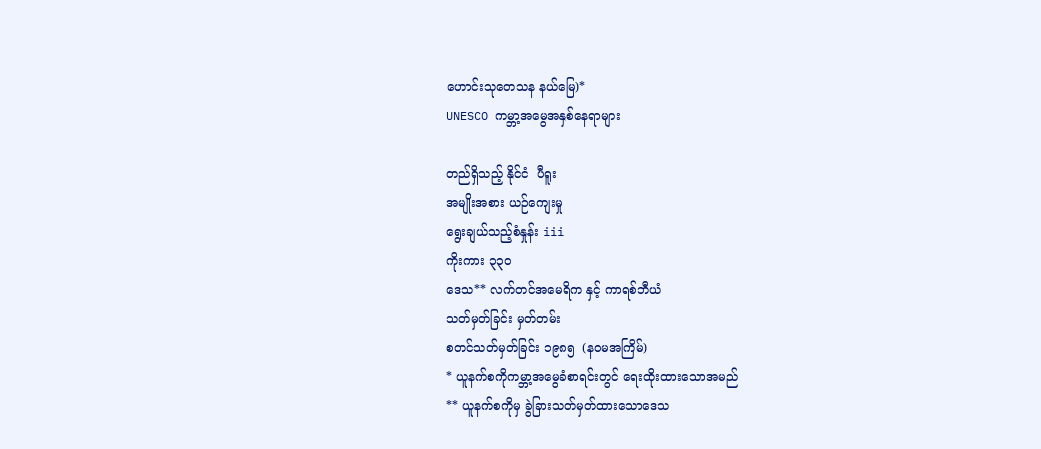ဟောင်းသုတေသန နယ်မြေ)*
UNESCO ကမ္ဘာ့အမွေအနှစ်နေရာများ

တည်ရှိသည့် နိုင်ငံ  ပီရူး
အမျိုးအစား ယဉ်ကျေးမှု
ရွေးချယ်သည့်စံနှုန်း iii
ကိုးကား ၃၃၀
ဒေသ** လက်တင်အမေရိက နှင့် ကာရစ်ဘီယံ
သတ်မှတ်ခြင်း မှတ်တမ်း
စတင်သတ်မှတ်ခြင်း ၁၉၈၅  (နဝမအကြိမ်)
* ယူနက်စကိုကမ္ဘာ့အမွေခံစာရင်းတွင် ရေးထိုးထားသောအမည်
** ယူနက်စကိုမှ ခွဲခြားသတ်မှတ်ထားသောဒေသ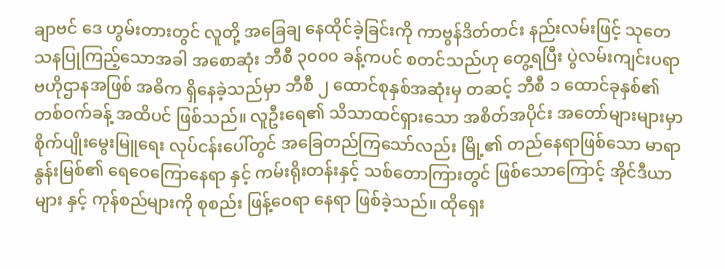ချာဗင် ဒေ ဟွမ်းတားတွင် လူတို့ အခြေချ နေထိုင်ခဲ့ခြင်းကို ကာဗွန်ဒိတ်တင်း နည်းလမ်းဖြင့် သုတေသနပြုကြည့်သောအခါ အစောဆုံး ဘီစီ ၃၀၀၀ ခန့်ကပင် စတင်သည်ဟု တွေ့ရပြီး ပွဲလမ်းကျင်းပရာ ဗဟိုဌာနအဖြစ် အဓိက ရှိနေခဲ့သည်မှာ ဘီစီ ၂ ထောင်စုနှစ်အဆုံးမှ တဆင့် ဘီစီ ၁ ထောင်ခုနှစ်၏ တစ်ဝက်ခန့် အထိပင် ဖြစ်သည်။ လူဦးရေ၏ သိသာထင်ရှားသော အစိတ်အပိုင်း အတော်များများမှာ စိုက်ပျိုးမွေးမြူရေး လုပ်ငန်းပေါ်တွင် အခြေတည်ကြသော်လည်း မြို့၏ တည်နေရာဖြစ်သော မာရာနွန်းမြစ်၏ ရေဝေကြောနေရာ နှင့် ကမ်းရိုးတန်းနှင့် သစ်တောကြားတွင် ဖြစ်သောကြောင့် အိုင်ဒီယာများ နှင့် ကုန်စည်များကို စုစည်း ဖြန့်ဝေရာ နေရာ ဖြစ်ခဲ့သည်။ ထိုရှေး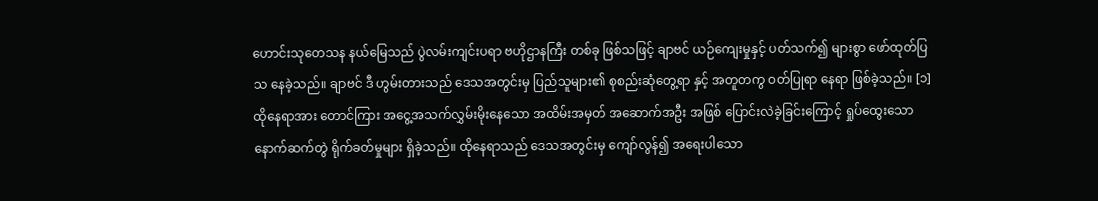ဟောင်းသုတေသန နယ်မြေသည် ပွဲလမ်းကျင်းပရာ ဗဟိုဌာနကြီး တစ်ခု ဖြစ်သဖြင့် ချာဗင် ယဉ်ကျေးမှုနှင့် ပတ်သက်၍ များစွာ ဖော်ထုတ်ပြသ နေခဲ့သည်။ ချာဗင် ဒီ ဟွမ်းတားသည် ဒေသအတွင်းမှ ပြည်သူများ၏ စုစည်းဆုံတွေ့ရာ နှင့် အတူတကွ ဝတ်ပြုရာ နေရာ ဖြစ်ခဲ့သည်။ [၁] ထိုနေရာအား တောင်ကြား အငွေ့အသက်လွှမ်းမိုးနေသော အထိမ်းအမှတ် အဆောက်အဦး အဖြစ် ပြောင်းလဲခဲ့ခြင်းကြောင့် ရှုပ်ထွေးသော နောက်ဆက်တွဲ ရိုက်ခတ်မှုများ ရှိခဲ့သည်။ ထိုနေရာသည် ဒေသအတွင်းမှ ကျော်လွန်၍ အရေးပါသော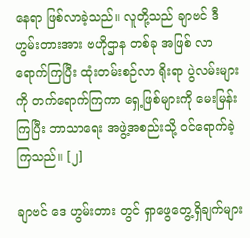နေရာ ဖြစ်လာခဲ့သည်။ လူတို့သည် ချာဗင် ဒီ ဟွမ်းတားအား ဗဟိုဌာန တစ်ခု အဖြစ် လာရောက်ကြပြီး ထုံးတမ်းစဉ်လာ ရိုးရာ ပွဲလမ်းများကို တက်ရောက်ကြကာ ရှေ့ဖြစ်များကို မေးမြန်းကြပြီး ဘာသာရေး အဖွဲ့အစည်းသို့ ဝင်ရောက်ခဲ့ကြသည်။ [၂]

ချာဗင် ဒေ ဟွမ်းတား တွင် ရှာဖွေတွေ့ရှိချက်များ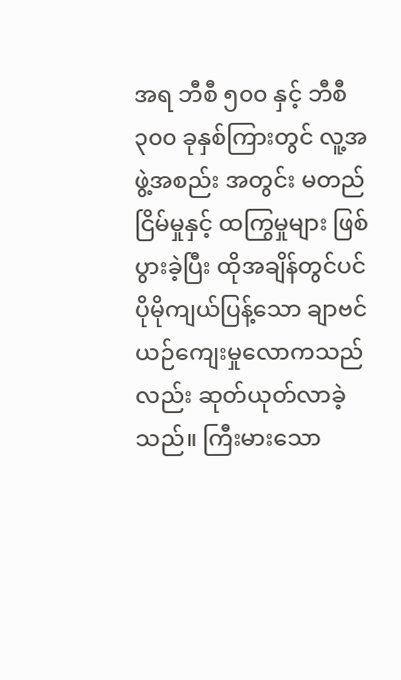အရ ဘီစီ ၅၀၀ နှင့် ဘီစီ ၃၀၀ ခုနှစ်ကြားတွင် လူ့အဖွဲ့အစည်း အတွင်း မတည်ငြိမ်မှုနှင့် ထကြွမှုများ ဖြစ်ပွားခဲ့ပြီး ထိုအချိန်တွင်ပင် ပိုမိုကျယ်ပြန့်သော ချာဗင် ယဉ်ကျေးမှုလောကသည်လည်း ဆုတ်ယုတ်လာခဲ့သည်။ ကြီးမားသော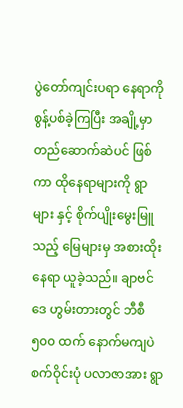ပွဲတော်ကျင်းပရာ နေရာကို စွန့်ပစ်ခဲ့ကြပြီး အချို့မှာ တည်ဆောက်ဆဲပင် ဖြစ်ကာ ထိုနေရာများကို ရွာများ နှင့် စိုက်ပျိုးမွေးမြူသည့် မြေများမှ အစားထိုး နေရာ ယူခဲ့သည်။ ချာဗင် ဒေ ဟွမ်းတားတွင် ဘီစီ ၅၀၀ ထက် နောက်မကျပဲ စက်ဝိုင်းပုံ ပလာဇာအား ရွာ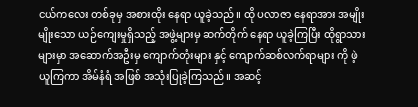ငယ်ကလေး တစ်ခုမှ အစားထိုး နေရာ ယူခဲ့သည်။ ထို ပလာဇာ နေရာအား အမျိုးမျိုးသော ယဉ်ကျေးမှုရှိသည့် အဖွဲ့များမှ ဆက်တိုက် နေရာ ယူခဲ့ကြပြီး ထိုရွာသားများမှာ အဆောက်အဦးမှ ကျောက်တုံးများ နှင့် ကျောက်ဆစ်လက်ရာများ ကို ဖဲ့ယူကြကာ အိမ်နံရံ အဖြစ် အသုံးပြုခဲ့ကြသည်။ အဆင့်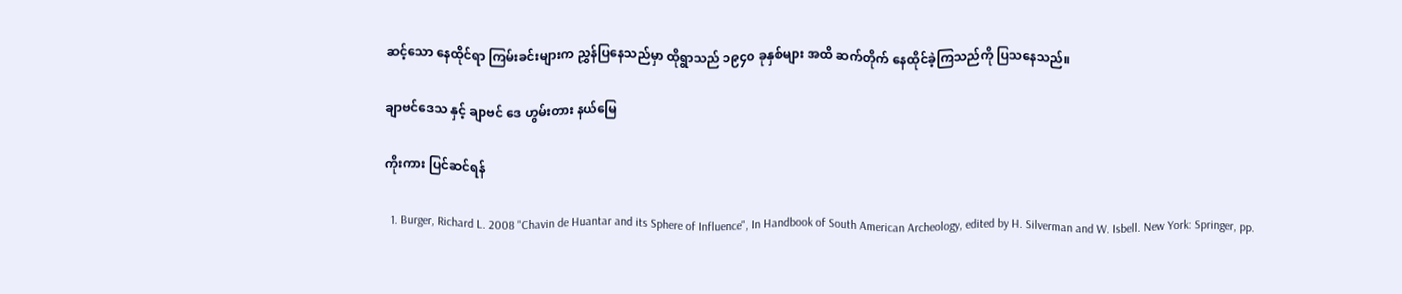ဆင့်သော နေထိုင်ရာ ကြမ်းခင်းများက ညွှန်ပြနေသည်မှာ ထိုရွာသည် ၁၉၄၀ ခုနှစ်များ အထိ ဆက်တိုက် နေထိုင်ခဲ့ကြသည်ကို ပြသနေသည်။

ချာဗင်ဒေသ နှင့် ချာဗင် ဒေ ဟွမ်းတား နယ်မြေ

ကိုးကား ပြင်ဆင်ရန်

  1. Burger, Richard L. 2008 "Chavin de Huantar and its Sphere of Influence", In Handbook of South American Archeology, edited by H. Silverman and W. Isbell. New York: Springer, pp.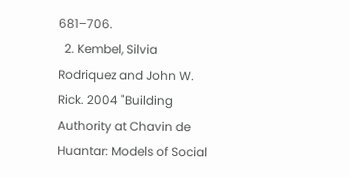681–706.
  2. Kembel, Silvia Rodriquez and John W. Rick. 2004 "Building Authority at Chavin de Huantar: Models of Social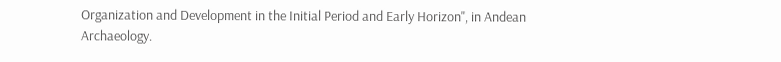Organization and Development in the Initial Period and Early Horizon", in Andean Archaeology.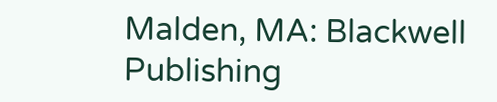Malden, MA: Blackwell Publishing